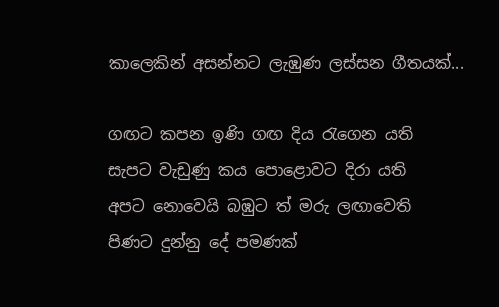කාලෙකින් අසන්නට ලැඹුණ ලස්සන ගීතයක්...

ගඟට කපන ඉණි ගඟ දිය රැගෙන යති
සැපට වැඩුණු කය පොළොවට දිරා යති
අපට නොවෙයි බඹුට ත් මරු ලඟාවෙති
පිණට දුන්නු දේ පමණක්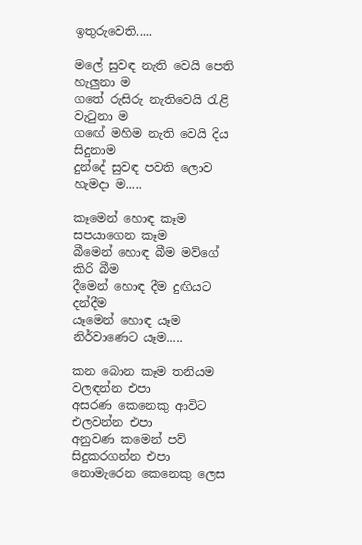ඉතුරුවෙති.....

මලේ සුවඳ නැති වෙයි පෙති හැලුනා ම
ගතේ රුසිරු නැතිවෙයි රැළි වැටුනා ම
ගඟේ මහිම නැති වෙයි දිය සිදුනාම
දුන්දේ සුවඳ පවති ලොව හැමදා ම.....

කෑමෙන් හොඳ කෑම සපයාගෙන කෑම
බීමෙන් හොඳ බීම මව්ගේ කිරි බීම
දීමෙන් හොඳ දීම දුඟියට දන්දීම
යෑමෙන් හොඳ යෑම නිර්වාණෙට යෑම.....

කන බොන කෑම තනියම වලඳන්න එපා
අසරණ කෙනෙකු ආවිට එලවන්න එපා
අනුවණ කමෙන් පව් සිදුකරගන්න එපා
නොමැරෙන කෙනෙකු ලෙස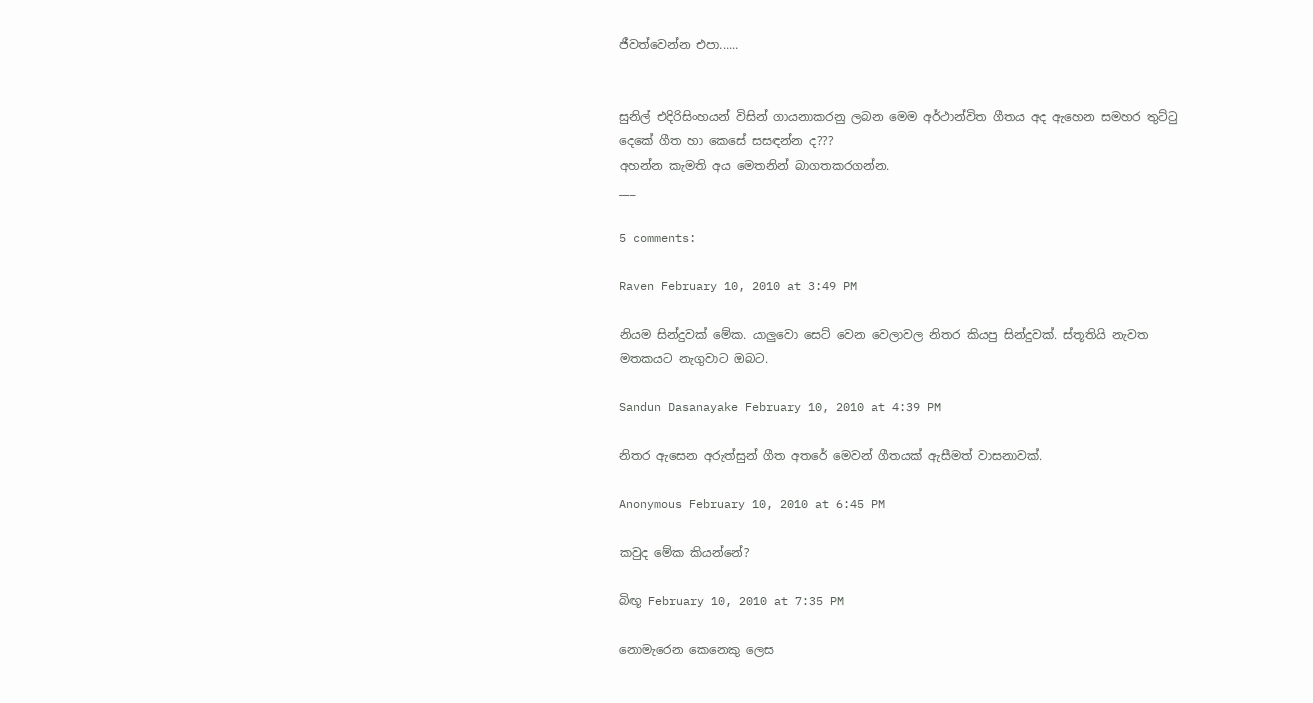ජීවත්වෙන්න එපා......


සුනිල් එදිරිසිංහයන් විසින් ගායනාකරනු ලබන මෙම අර්ථාන්විත ගීතය අද ඇහෙන සමහර තුට්ටු දෙකේ ගීත හා කෙසේ සසඳන්න ද???
අහන්න කැමති අය මෙතනින් බාගතකරගන්න.
___

5 comments:

Raven February 10, 2010 at 3:49 PM

නියම සින්දුවක් මේක. යාලුවො සෙට් වෙන වෙලාවල නිතර කියපු සින්දුවක්. ස්තූතියි නැවත මතකයට නැගුවාට ඔබට.

Sandun Dasanayake February 10, 2010 at 4:39 PM

නිතර ඇසෙන අරුත්සුන් ගීත අතරේ මෙවන් ගීතයක් ඇසීමත් වාසනාවක්.

Anonymous February 10, 2010 at 6:45 PM

කවුද මේක කියන්නේ?

බිඟූ February 10, 2010 at 7:35 PM

නොමැරෙන කෙනෙකු ලෙස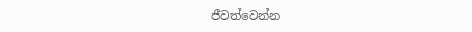ජීවත්වෙන්න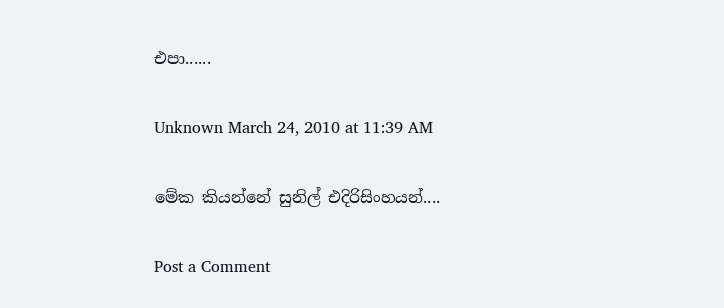එපා......

Unknown March 24, 2010 at 11:39 AM

මේක කියන්නේ සුනිල් එදිරිසිංහයන්....

Post a Comment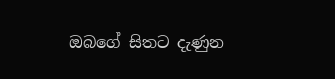ඔබගේ සිතට දැණුන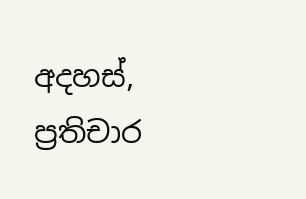අදහස්, ප්‍රතිචාර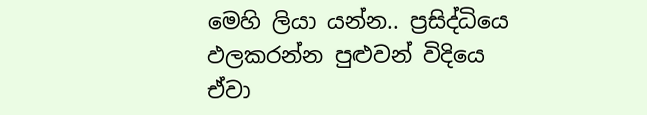මෙහි ලියා යන්න.. ප්‍රසිද්ධියෙ ඵලකරන්න පුළුවන් විදියෙ ඒවා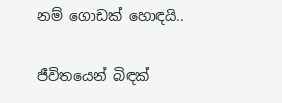නම් ගොඩක් හොඳයි..


ජීවිතයෙන් බිඳක්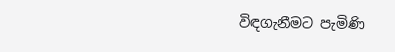විඳගැනීමට පැමිණි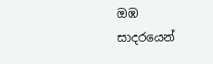ඔඹ
සාදරයෙන්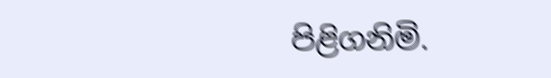පිළිගනිමි.